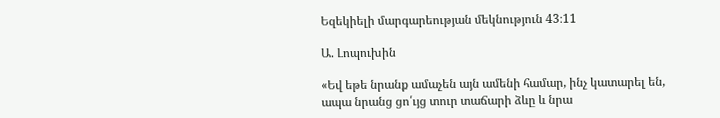Եզեկիելի մարգարեության մեկնություն 43։11

Ա. Լոպուխին

«Եվ եթե նրանք ամաչեն այն ամենի համար, ինչ կատարել են, ապա նրանց ցո՛ւյց տուր տաճարի ձևը և նրա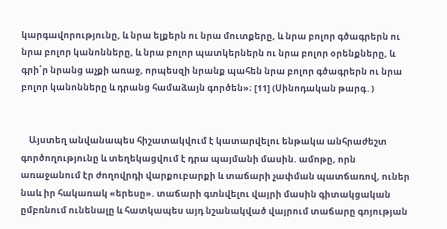կարգավորությունը, և նրա ելքերն ու նրա մուտքերը, և նրա բոլոր գծագրերն ու նրա բոլոր կանոնները, և նրա բոլոր պատկերներն ու նրա բոլոր օրենքները, և գրի՛ր նրանց աչքի առաջ, որպեսզի նրանք պահեն նրա բոլոր գծագրերն ու նրա բոլոր կանոնները և դրանց համաձայն գործեն»։ [11] (Սինոդական թարգ․)


    Այստեղ անվանապես հիշատակվում է կատարվելու ենթակա անհրաժեշտ գործողությունը և տեղեկացվում է դրա պայմանի մասին. ամոթը, որն առաջանում էր ժողովրդի վարքուբարքի և տաճարի չափման պատճառով, ուներ նաև իր հակառակ «երեսը». տաճարի գտնվելու վայրի մասին գիտակցական ըմբռնում ունենալը և հատկապես այդ նշանակված վայրում տաճարը գոյության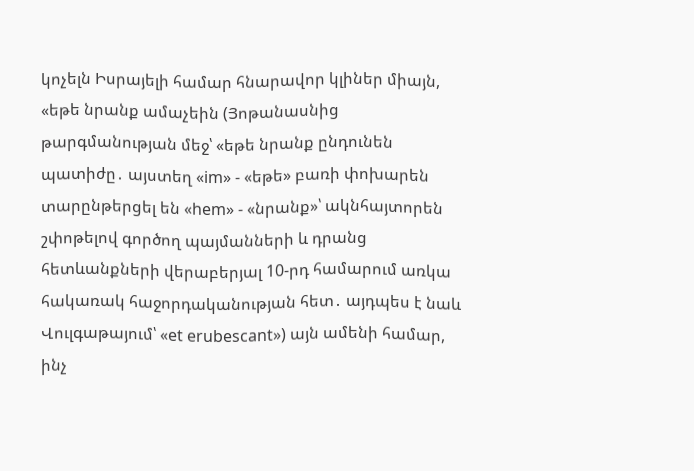կոչելն Իսրայելի համար հնարավոր կլիներ միայն, «եթե նրանք ամաչեին (Յոթանասնից թարգմանության մեջ՝ «եթե նրանք ընդունեն պատիժը․ այստեղ «im» - «եթե» բառի փոխարեն տարընթերցել են «hem» - «նրանք»՝ ակնհայտորեն շփոթելով գործող պայմանների և դրանց հետևանքների վերաբերյալ 10-րդ համարում առկա հակառակ հաջորդականության հետ․ այդպես է նաև Վուլգաթայում՝ «et erubescant») այն ամենի համար, ինչ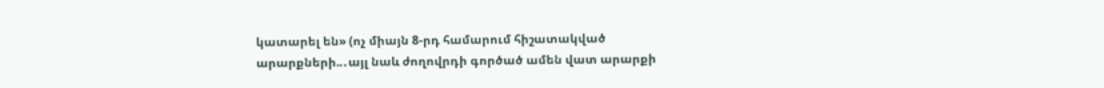կատարել են» (ոչ միայն 8-րդ համարում հիշատակված արարքների..․այլ նաև ժողովրդի գործած ամեն վատ արարքի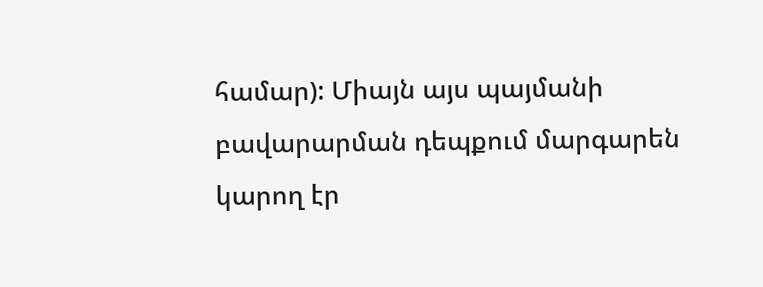համար): Միայն այս պայմանի բավարարման դեպքում մարգարեն կարող էր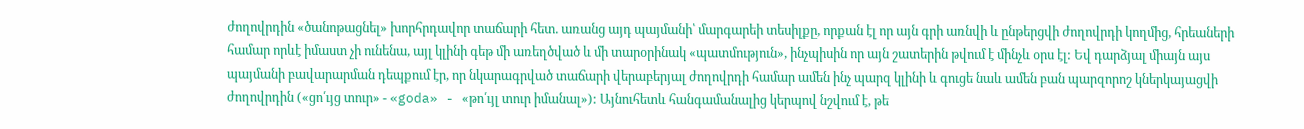ժողովրդին «ծանոթացնել» խորհրդավոր տաճարի հետ. առանց այդ պայմանի՝ մարգարեի տեսիլքը, որքան էլ որ այն գրի առնվի և ընթերցվի ժողովրդի կողմից, հրեաների համար որևէ իմաստ չի ունենա, այլ կլինի գեթ մի առեղծված և մի տարօրինակ «պատմություն», ինչպիսին որ այն շատերին թվում է մինչև օրս էլ: Եվ դարձյալ միայն այս պայմանի բավարարման դեպքում էր, որ նկարագրված տաճարի վերաբերյալ ժողովրդի համար ամեն ինչ պարզ կլինի և գուցե նաև ամեն բան պարզորոշ կներկայացվի ժողովրդին («ցո՛ւյց տուր» - «goda» - «թո՛ւյլ տուր իմանալ»): Այնուհետև հանգամանալից կերպով նշվում է, թե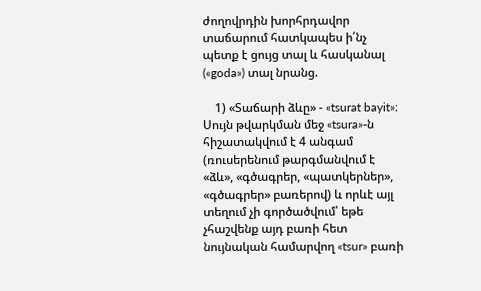ժողովրդին խորհրդավոր տաճարում հատկապես ի՛նչ պետք է ցույց տալ և հասկանալ («goda») տալ նրանց.

    1) «Տաճարի ձևը» - «tsurat bayit»։ Սույն թվարկման մեջ «tsura»-ն հիշատակվում է 4 անգամ (ռուսերենում թարգմանվում է «ձև», «գծագրեր, «պատկերներ», «գծագրեր» բառերով) և որևէ այլ տեղում չի գործածվում՝ եթե չհաշվենք այդ բառի հետ նույնական համարվող «tsur» բառի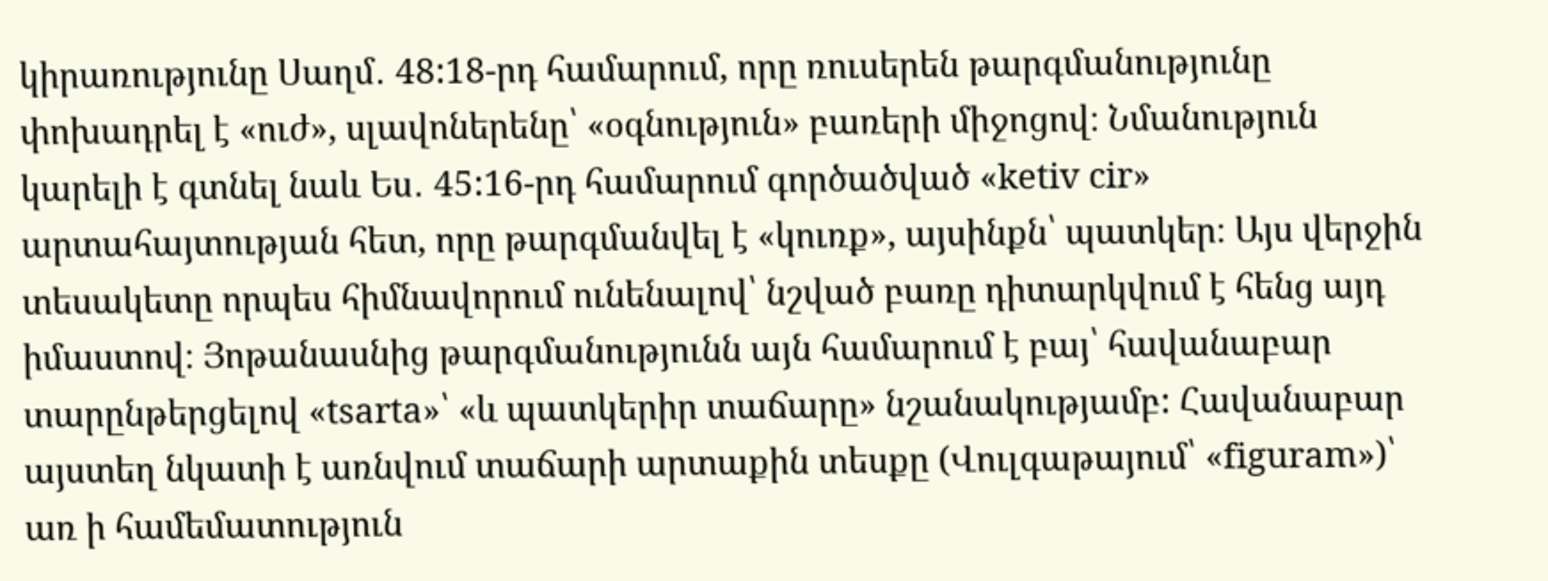կիրառությունը Սաղմ․ 48:18-րդ համարում, որը ռուսերեն թարգմանությունը փոխադրել է «ուժ», սլավոներենը՝ «օգնություն» բառերի միջոցով։ Նմանություն կարելի է գտնել նաև Ես․ 45:16-րդ համարում գործածված «ketiv cir» արտահայտության հետ, որը թարգմանվել է «կուռք», այսինքն՝ պատկեր։ Այս վերջին տեսակետը որպես հիմնավորում ունենալով՝ նշված բառը դիտարկվում է հենց այդ իմաստով։ Յոթանասնից թարգմանությունն այն համարում է բայ՝ հավանաբար տարընթերցելով «tsarta»՝ «և պատկերիր տաճարը» նշանակությամբ: Հավանաբար այստեղ նկատի է առնվում տաճարի արտաքին տեսքը (Վուլգաթայում՝ «figuram»)՝ առ ի համեմատություն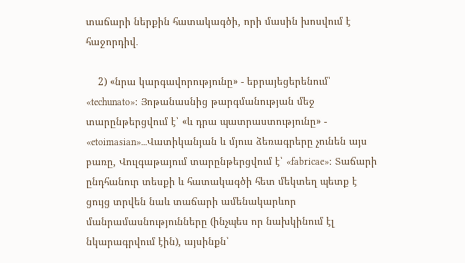տաճարի ներքին հատակագծի, որի մասին խոսվում է հաջորդիվ․

    2) «նրա կարգավորությունը» - եբրայեցերենում՝ «techunato»։ Յոթանասնից թարգմանության մեջ տարընթերցվում է՝ «և դրա պատրաստությունը» - «etoimasian»․․․Վատիկանյան և մյուս ձեռագրերը չունեն այս բառը, Վուլգաթայում տարընթերցվում է՝ «fabricae»։ Տաճարի ընդհանուր տեսքի և հատակագծի հետ մեկտեղ պետք է ցույց տրվեն նաև տաճարի ամենակարևոր մանրամասնությունները (ինչպես որ նախկինում էլ նկարագրվում էին), այսինքն՝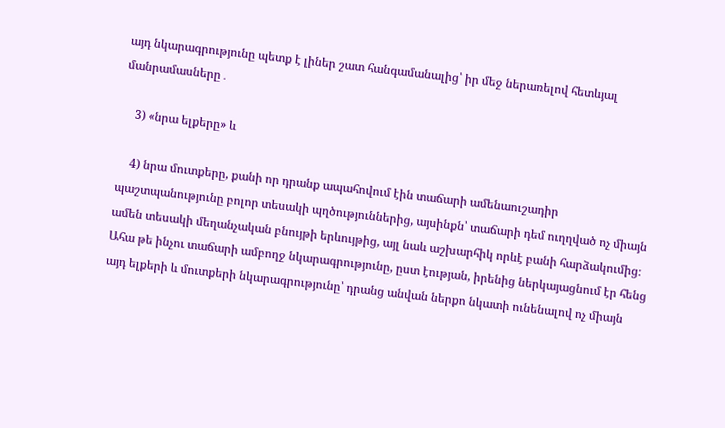այդ նկարագրությունը պետք է լիներ շատ հանգամանալից՝ իր մեջ ներառելով հետևյալ մանրամասները․

    3) «նրա ելքերը» և

    4) նրա մուտքերը, քանի որ դրանք ապահովում էին տաճարի ամենաուշադիր պաշտպանությունը բոլոր տեսակի պղծություններից, այսինքն՝ տաճարի դեմ ուղղված ոչ միայն ամեն տեսակի մեղանչական բնույթի երևույթից, այլ նաև աշխարհիկ որևէ բանի հարձակումից։ Ահա թե ինչու տաճարի ամբողջ նկարագրությունը, ըստ էության, իրենից ներկայացնում էր հենց այդ ելքերի և մուտքերի նկարագրությունը՝ դրանց անվան ներքո նկատի ունենալով ոչ միայն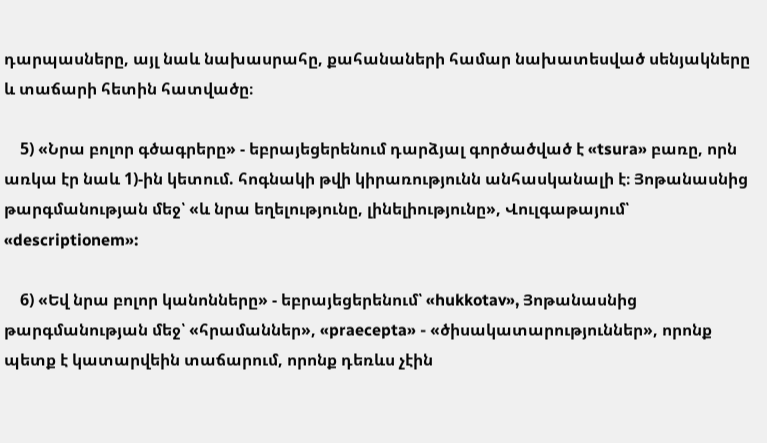դարպասները, այլ նաև նախասրահը, քահանաների համար նախատեսված սենյակները և տաճարի հետին հատվածը։

    5) «Նրա բոլոր գծագրերը» - եբրայեցերենում դարձյալ գործածված է «tsura» բառը, որն առկա էր նաև 1)-ին կետում. հոգնակի թվի կիրառությունն անհասկանալի է։ Յոթանասնից թարգմանության մեջ՝ «և նրա եղելությունը, լինելիությունը», Վուլգաթայում՝ «descriptionem»:

    6) «Եվ նրա բոլոր կանոնները» - եբրայեցերենում՝ «hukkotav», Յոթանասնից թարգմանության մեջ՝ «հրամաններ», «praecepta» - «ծիսակատարություններ», որոնք պետք է կատարվեին տաճարում, որոնք դեռևս չէին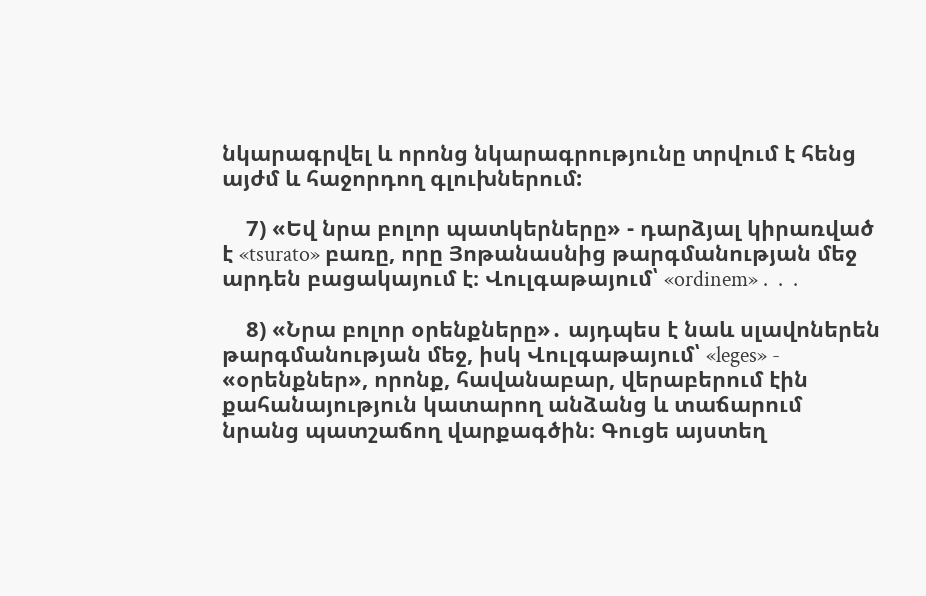նկարագրվել և որոնց նկարագրությունը տրվում է հենց այժմ և հաջորդող գլուխներում:

    7) «Եվ նրա բոլոր պատկերները» - դարձյալ կիրառված է «tsurato» բառը, որը Յոթանասնից թարգմանության մեջ արդեն բացակայում է։ Վուլգաթայում՝ «ordinem»․․․

    8) «Նրա բոլոր օրենքները»․ այդպես է նաև սլավոներեն թարգմանության մեջ, իսկ Վուլգաթայում՝ «leges» - «օրենքներ», որոնք, հավանաբար, վերաբերում էին քահանայություն կատարող անձանց և տաճարում նրանց պատշաճող վարքագծին։ Գուցե այստեղ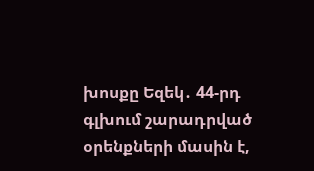խոսքը Եզեկ․ 44-րդ գլխում շարադրված օրենքների մասին է,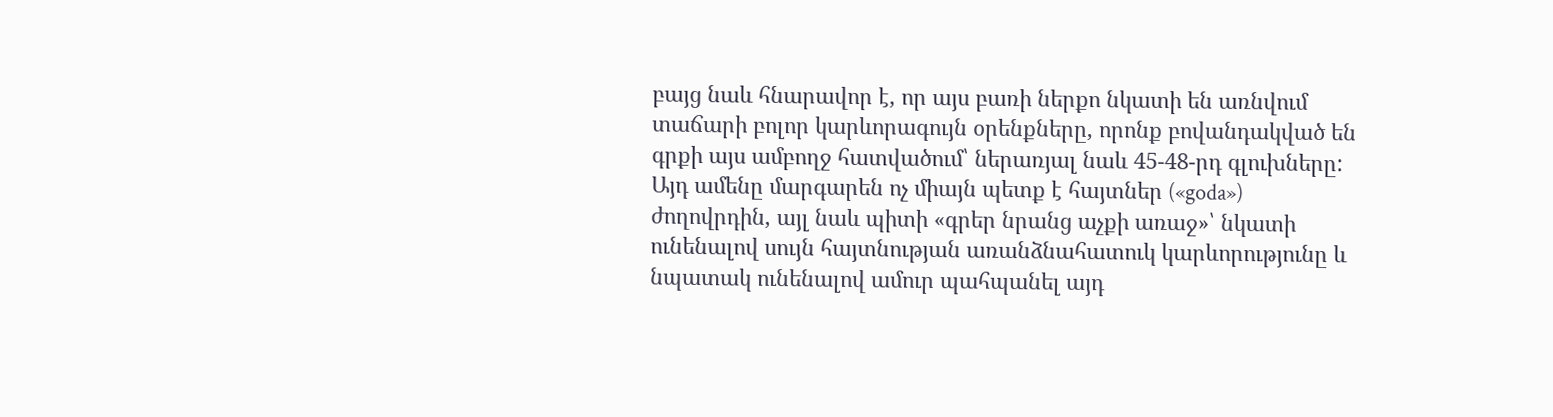բայց նաև հնարավոր է, որ այս բառի ներքո նկատի են առնվում տաճարի բոլոր կարևորագույն օրենքները, որոնք բովանդակված են գրքի այս ամբողջ հատվածում՝ ներառյալ նաև 45-48-րդ գլուխները: Այդ ամենը մարգարեն ոչ միայն պետք է հայտներ («goda») ժողովրդին, այլ նաև պիտի «գրեր նրանց աչքի առաջ»՝ նկատի ունենալով սույն հայտնության առանձնահատուկ կարևորությունը և նպատակ ունենալով ամուր պահպանել այդ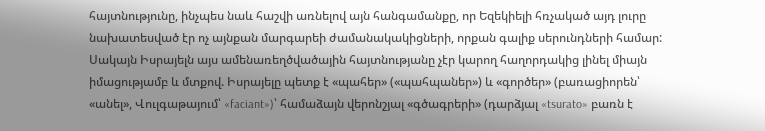հայտնությունը, ինչպես նաև հաշվի առնելով այն հանգամանքը, որ Եզեկիելի հռչակած այդ լուրը նախատեսված էր ոչ այնքան մարգարեի ժամանակակիցների, որքան գալիք սերունդների համար: Սակայն Իսրայելն այս ամենառեղծվածային հայտնությանը չէր կարող հաղորդակից լինել միայն իմացությամբ և մտքով. Իսրայելը պետք է «պահեր» («պահպաներ») և «գործեր» (բառացիորեն՝ «անել», Վուլգաթայում՝ «faciant»)՝ համաձայն վերոնշյալ «գծագրերի» (դարձյալ «tsurato» բառն է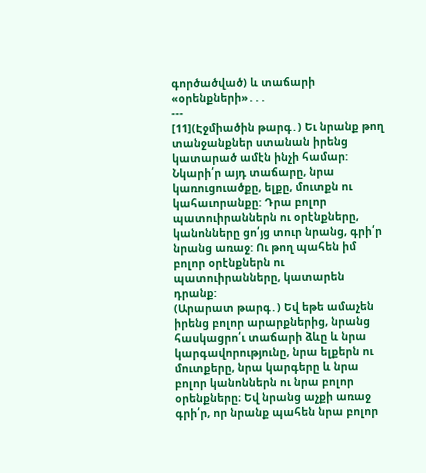գործածված) և տաճարի «օրենքների»․․․
---
[11](Էջմիածին թարգ․) Եւ նրանք թող տանջանքներ ստանան իրենց կատարած ամէն ինչի համար: Նկարի՛ր այդ տաճարը, նրա կառուցուածքը, ելքը, մուտքն ու կահաւորանքը: Դրա բոլոր պատուիրաններն ու օրէնքները, կանոնները ցո՛յց տուր նրանց, գրի՛ր նրանց առաջ: Ու թող պահեն իմ բոլոր օրէնքներն ու պատուիրանները, կատարեն դրանք:
(Արարատ թարգ․) Եվ եթե ամաչեն իրենց բոլոր արարքներից, նրանց հասկացրո՛ւ տաճարի ձևը և նրա կարգավորությունը, նրա ելքերն ու մուտքերը, նրա կարգերը և նրա բոլոր կանոններն ու նրա բոլոր օրենքները։ Եվ նրանց աչքի առաջ գրի՛ր, որ նրանք պահեն նրա բոլոր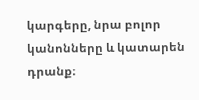կարգերը, նրա բոլոր կանոնները և կատարեն դրանք։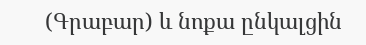(Գրաբար) և նոքա ընկալցին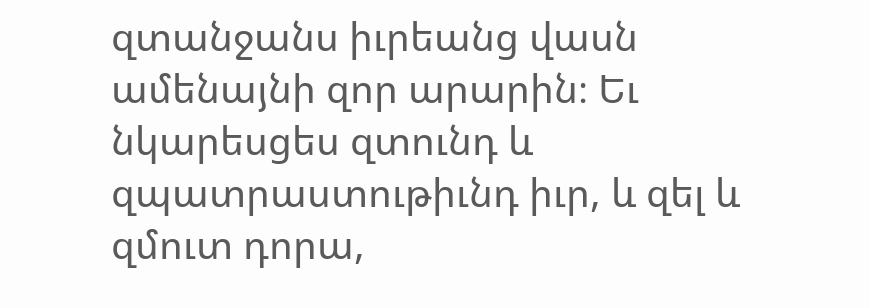զտանջանս իւրեանց վասն ամենայնի զոր արարին։ Եւ նկարեսցես զտունդ և զպատրաստութիւնդ իւր, և զել և զմուտ դորա,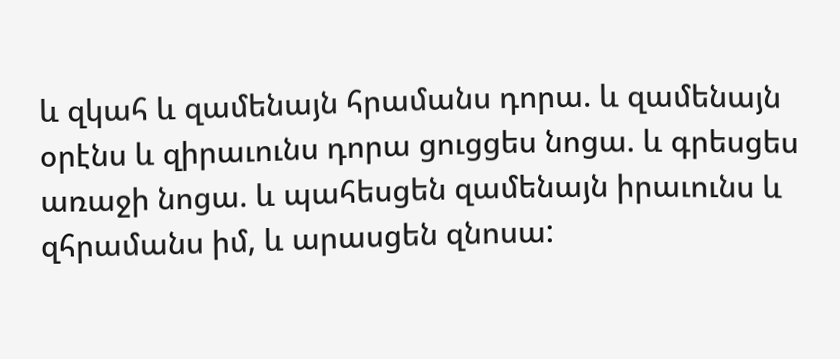և զկահ և զամենայն հրամանս դորա. և զամենայն օրէնս և զիրաւունս դորա ցուցցես նոցա. և գրեսցես առաջի նոցա. և պահեսցեն զամենայն իրաւունս և զհրամանս իմ, և արասցեն զնոսա: